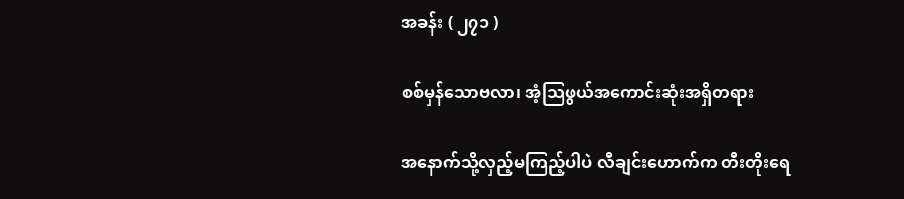အခန်း ( ၂၇၁ )

စစ်မှန်သောဗလာ၊ အံ့သြဖွယ်အကောင်းဆုံးအရှိတရား

အနောက်သို့လှည့်မကြည့်ပါပဲ လီချင်းဟောက်က တီးတိုးရေ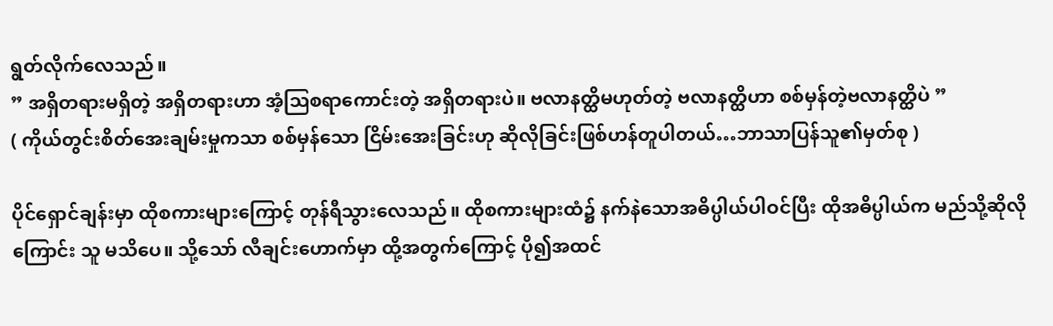ရွတ်လိုက်လေသည်။
” အရှိတရားမရှိတဲ့ အရှိတရားဟာ အံ့သြစရာကောင်းတဲ့ အရှိတရားပဲ။ ဗလာနတ္ထိမဟုတ်တဲ့ ဗလာနတ္ထိဟာ စစ်မှန်တဲ့ဗလာနတ္ထိပဲ ”
( ကိုယ်တွင်းစိတ်အေးချမ်းမှုကသာ စစ်မှန်သော ငြိမ်းအေးခြင်းဟု ဆိုလိုခြင်းဖြစ်ဟန်တူပါတယ်…ဘာသာပြန်သူ၏မှတ်စု )

ပိုင်ရှောင်ချန်းမှာ ထိုစကားများကြောင့် တုန်ရီသွားလေသည်။ ထိုစကားများထံ၌ နက်နဲသောအဓိပ္ပါယ်ပါဝင်ပြီး ထိုအဓိပ္ပါယ်က မည်သို့ဆိုလိုကြောင်း သူ မသိပေ။ သို့သော် လီချင်းဟောက်မှာ ထို့အတွက်ကြောင့် ပို၍အထင်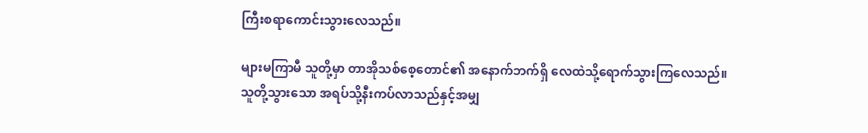ကြီးစရာကောင်းသွားလေသည်။

များမကြာမီ သူတို့မှာ တာအိုသစ်စေ့တောင်၏ အနောက်ဘက်ရှိ လေထဲသို့ရောက်သွားကြလေသည်။ သူတို့သွားသော အရပ်သို့နီးကပ်လာသည်နှင့်အမျှ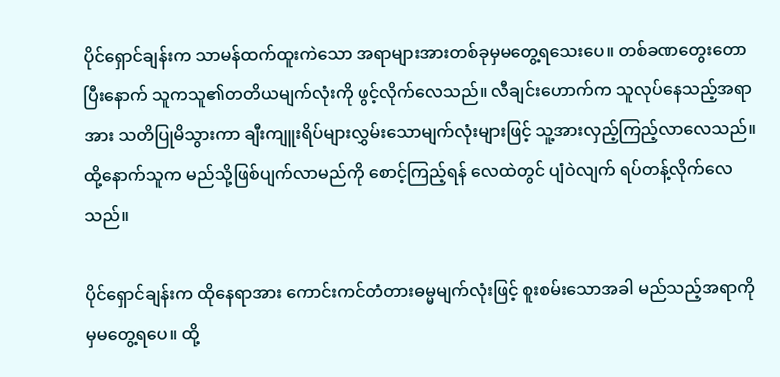ပိုင်ရှောင်ချန်းက သာမန်ထက်ထူးကဲသော အရာများအားတစ်ခုမှမတွေ့ရသေးပေ။ တစ်ခဏတွေးတောပြီးနောက် သူကသူ၏တတိယမျက်လုံးကို ဖွင့်လိုက်လေသည်။ လီချင်းဟောက်က သူလုပ်နေသည့်အရာအား သတိပြုမိသွားကာ ချီးကျူးရိပ်များလွှမ်းသောမျက်လုံးများဖြင့် သူ့အားလှည့်ကြည့်လာလေသည်။ ထို့နောက်သူက မည်သို့ဖြစ်ပျက်လာမည်ကို စောင့်ကြည့်ရန် လေထဲတွင် ပျံဝဲလျက် ရပ်တန့်လိုက်လေသည်။

ပိုင်ရှောင်ချန်းက ထိုနေရာအား ကောင်းကင်တံတားဓမ္မမျက်လုံးဖြင့် စူးစမ်းသောအခါ မည်သည့်အရာကိုမှမတွေ့ရပေ။ ထို့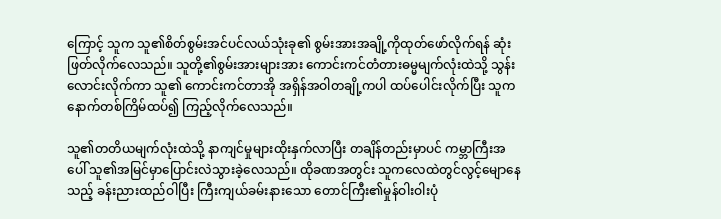ကြောင့် သူက သူ၏စိတ်စွမ်းအင်ပင်လယ်သုံးခု၏ စွမ်းအားအချို့ကိုထုတ်ဖော်လိုက်ရန် ဆုံးဖြတ်လိုက်လေသည်။ သူတို့၏စွမ်းအားများအား ကောင်းကင်တံတားဓမ္မမျက်လုံးထဲသို့ သွန်းလောင်းလိုက်ကာ သူ၏ ကောင်းကင်တာအို အရှိန်အဝါတချို့ကပါ ထပ်ပေါင်းလိုက်ပြီး သူက နောက်တစ်ကြိမ်ထပ်၍ ကြည့်လိုက်လေသည်။

သူ၏တတိယမျက်လုံးထဲသို့ နာကျင်မှုများထိုးနှက်လာပြီး တချိန်တည်းမှာပင် ကမ္ဘာကြီးအပေါ် သူ၏အမြင်မှာပြောင်းလဲသွားခဲ့လေသည်။ ထိုခဏအတွင်း သူကလေထဲတွင်လွင့်မျောနေသည့် ခန်းညားထည်ဝါပြီး ကြီးကျယ်ခမ်းနားသော တောင်ကြီး၏မှုန်ဝါးဝါးပုံ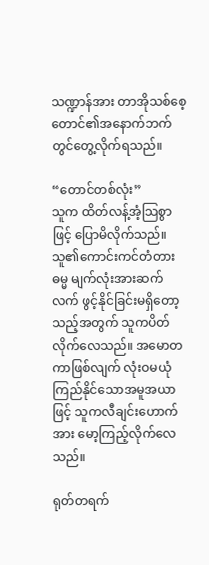သဏ္ဍာန်အား တာအိုသစ်စေ့တောင်၏အနောက်ဘက်တွင်တွေ့လိုက်ရသည်။

“တောင်တစ်လုံး”
သူက ထိတ်လန့်အံ့သြစွာဖြင့် ပြောမိလိုက်သည်။ သူ၏ကောင်းကင်တံတားဓမ္မ မျက်လုံးအားဆက်လက် ဖွင့်နိုင်ခြင်းမရှိတော့သည့်အတွက် သူကပိတ်လိုက်လေသည်။ အမောတကာဖြစ်လျက် လုံးဝမယုံကြည်နိုင်သောအမူအယာဖြင့် သူကလီချင်းဟောက်အား မော့ကြည့်လိုက်လေသည်။

ရုတ်တရက်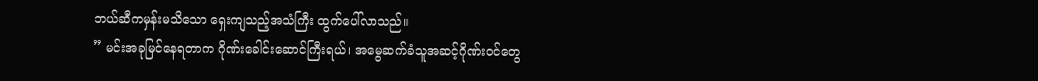ဘယ်ဆီကမှန်းမသိသော ရှေးကျသည့်အသံကြီး ထွက်ပေါ်လာသည်။
” မင်းအခုမြင်နေရတာက ဂိုဏ်းခေါင်းဆောင်ကြီးရယ်၊ အမွေဆက်ခံသူအဆင့်ဂိုဏ်းဝင်တွေ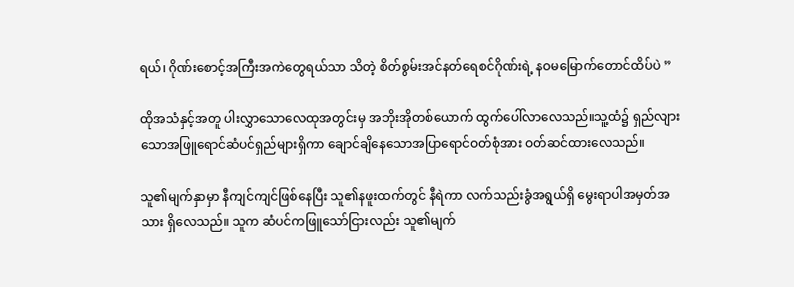ရယ်၊ ဂိုဏ်းစောင့်အကြီးအကဲတွေရယ်သာ သိတဲ့ စိတ်စွမ်းအင်နတ်ရေစင်ဂိုဏ်းရဲ့ နဝမမြောက်တောင်ထိပ်ပဲ ”

ထိုအသံနှင့်အတူ ပါးလွှာသောလေထုအတွင်းမှ အဘိုးအိုတစ်ယောက် ထွက်ပေါ်လာလေသည်။သူ့ထံ၌ ရှည်လျားသောအဖြူရောင်ဆံပင်ရှည်များရှိကာ ချောင်ချိနေသောအပြာရောင်ဝတ်စုံအား ဝတ်ဆင်ထားလေသည်။

သူ၏မျက်နှာမှာ နီကျင်ကျင်ဖြစ်နေပြီး သူ၏နဖူးထက်တွင် နီရဲကာ လက်သည်းခွံအရွယ်ရှိ မွေးရာပါအမှတ်အသား ရှိလေသည်။ သူက ဆံပင်ကဖြူသော်ငြားလည်း သူ၏မျက်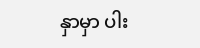နှာမှာ ပါး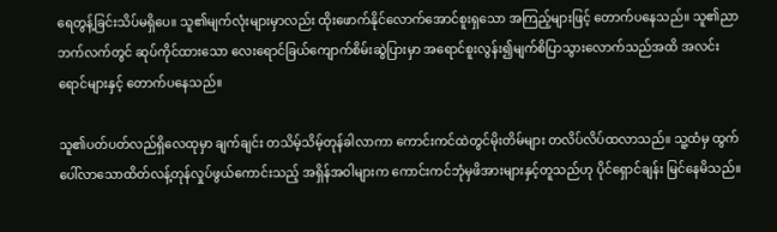ရေတွန့်ခြင်းသိပ်မရှိပေ။ သူ၏မျက်လုံးများမှာလည်း ထိုးဖောက်နိုင်လောက်အောင်စူးရှသော အကြည့်များဖြင့် တောက်ပနေသည်။ သူ၏ညာဘက်လက်တွင် ဆုပ်ကိုင်ထားသော လေးရောင်ခြယ်ကျောက်စိမ်းဆွဲပြားမှာ အရောင်စူးလွန်း၍မျက်စိပြာသွားလောက်သည်အထိ အလင်းရောင်များနှင့် တောက်ပနေသည်။

သူ၏ပတ်ပတ်လည်ရှိလေထုမှာ ချက်ချင်း တသိမ့်သိမ့်တုန်ခါလာကာ ကောင်းကင်ထဲတွင်မိုးတိမ်များ တလိပ်လိပ်ထလာသည်။ သူ့ထံမှ ထွက်ပေါ်လာသောထိတ်လန့်တုန်လှုပ်ဖွယ်ကောင်းသည့် အရှိန်အဝါများက ကောင်းကင်ဘုံမှဖိအားများနှင့်တူသည်ဟု ပိုင်ရှောင်ချန်း မြင်နေမိသည်။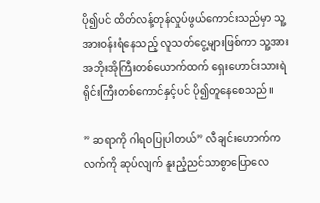ပို၍ပင် ထိတ်လန့်တုန်လှုပ်ဖွယ်ကောင်းသည်မှာ သူ့အားဝန်းရံနေသည့် လူသတ်ငွေ့များဖြစ်ကာ သူ့အား အဘိုးအိုကြီးတစ်ယောက်ထက် ရှေးဟောင်းသားရဲရိုင်းကြီးတစ်ကောင်နှင့်ပင် ပို၍တူနေစေသည်။

” ဆရာကို ဂါရဝပြုပါတယ်” လီချင်းဟောက်က လက်ကို ဆုပ်လျက် နူးညံ့ညင်သာစွာပြောလေ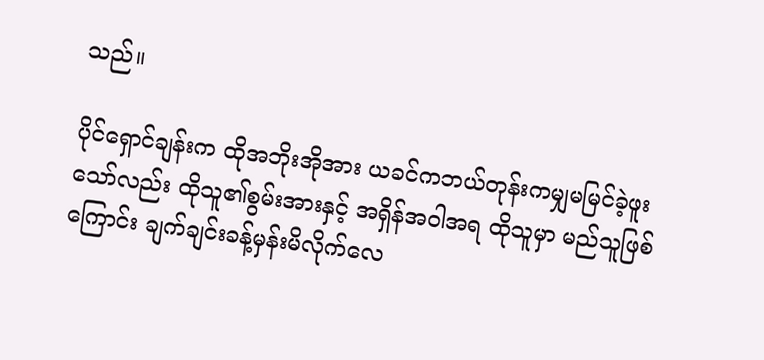သည်။

ပိုင်ရှောင်ချန်းက ထိုအဘိုးအိုအား ယခင်ကဘယ်တုန်းကမျှမမြင်ခဲ့ဖူးသော်လည်း ထိုသူ၏စွမ်းအားနှင့် အရှိန်အဝါအရ ထိုသူမှာ မည်သူဖြစ်ကြောင်း ချက်ချင်းခန့်မှန်းမိလိုက်လေ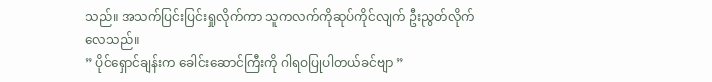သည်။ အသက်ပြင်းပြင်းရှုလိုက်ကာ သူကလက်ကိုဆုပ်ကိုင်လျက် ဦးညွတ်လိုက်လေသည်။
” ပိုင်ရှောင်ချန်းက ခေါင်းဆောင်ကြီးကို ဂါရဝပြုပါတယ်ခင်ဗျာ ”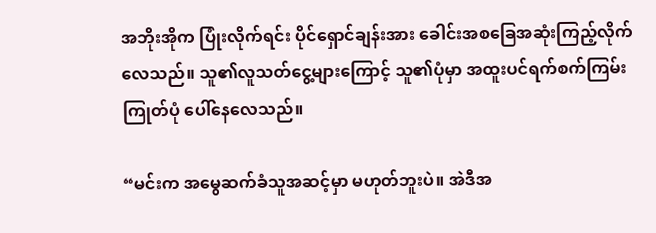အဘိုးအိုက ပြုံးလိုက်ရင်း ပိုင်ရှောင်ချန်းအား ခေါင်းအစခြေအဆုံးကြည့်လိုက်လေသည်။ သူ၏လူသတ်ငွေ့များကြောင့် သူ၏ပုံမှာ အထူးပင်ရက်စက်ကြမ်းကြုတ်ပုံ ပေါ်နေလေသည်။

“မင်းက အမွေဆက်ခံသူအဆင့်မှာ မဟုတ်ဘူးပဲ။ အဲဒီအ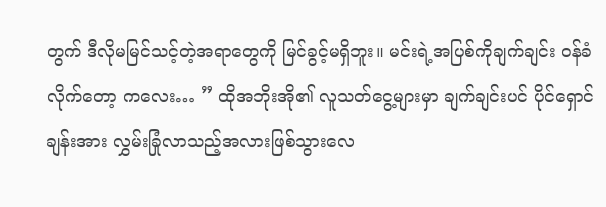တွက် ဒီလိုမမြင်သင့်တဲ့အရာတွေကို မြင်ခွင့်မရှိဘူး။ မင်းရဲ့အပြစ်ကိုချက်ချင်း ဝန်ခံလိုက်တော့ ကလေး… ” ထိုအဘိုးအို၏ လူသတ်ငွေ့များမှာ ချက်ချင်းပင် ပိုင်ရှောင်ချန်းအား လွှမ်းခြုံလာသည့်အလားဖြစ်သွားလေ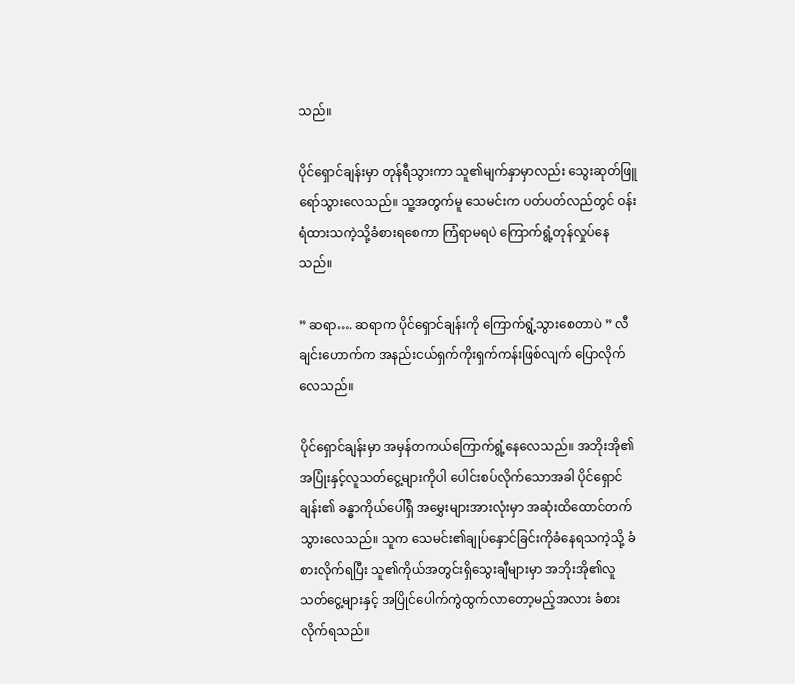သည်။

ပိုင်ရှောင်ချန်းမှာ တုန်ရီသွားကာ သူ၏မျက်နှာမှာလည်း သွေးဆုတ်ဖြူရော်သွားလေသည်။ သူ့အတွက်မူ သေမင်းက ပတ်ပတ်လည်တွင် ဝန်းရံထားသကဲ့သို့ခံစားရစေကာ ကြံရာမရပဲ ကြောက်ရွံ့တုန်လှုပ်နေသည်။

” ဆရာ…. ဆရာက ပိုင်ရှောင်ချန်းကို ကြောက်ရွံ့သွားစေတာပဲ ” လီချင်းဟောက်က အနည်းငယ်ရှက်ကိုးရှက်ကန်းဖြစ်လျက် ပြောလိုက်လေသည်။

ပိုင်ရှောင်ချန်းမှာ အမှန်တကယ်ကြောက်ရွံ့နေလေသည်။ အဘိုးအို၏အပြုံးနှင့်လူသတ်ငွေ့များကိုပါ ပေါင်းစပ်လိုက်သောအခါ ပိုင်ရှောင်ချန်း၏ ခန္ဓာကိုယ်ပေါ်ရှိ အမွှေးများအားလုံးမှာ အဆုံးထိထောင်တက်သွားလေသည်။ သူက သေမင်း၏ချုပ်နှောင်ခြင်းကိုခံနေရသကဲ့သို့ ခံစားလိုက်ရပြီး သူ၏ကိုယ်အတွင်းရှိသွေးချီများမှာ အဘိုးအို၏လူသတ်ငွေ့များနှင့် အပြိုင်ပေါက်ကွဲထွက်လာတော့မည့်အလား ခံစားလိုက်ရသည်။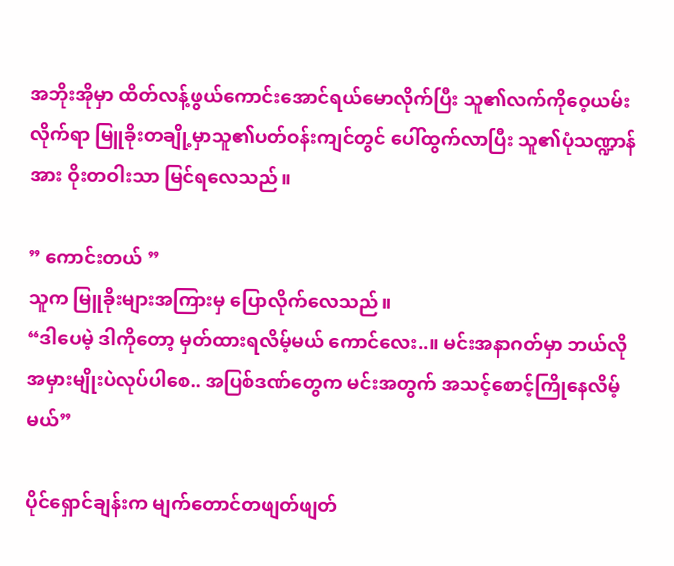အဘိုးအိုမှာ ထိတ်လန့်ဖွယ်ကောင်းအောင်ရယ်မောလိုက်ပြီး သူ၏လက်ကိုဝေ့ယမ်းလိုက်ရာ မြူခိုးတချို့မှာသူ၏ပတ်ဝန်းကျင်တွင် ပေါ်ထွက်လာပြီး သူ၏ပုံသဏ္ဍာန်အား ဝိုးတဝါးသာ မြင်ရလေသည်။

” ကောင်းတယ် ”
သူက မြူခိုးများအကြားမှ ပြောလိုက်လေသည်။
“ဒါပေမဲ့ ဒါကိုတော့ မှတ်ထားရလိမ့်မယ် ကောင်လေး..။ မင်းအနာဂတ်မှာ ဘယ်လိုအမှားမျိုးပဲလုပ်ပါစေ.. အပြစ်ဒဏ်တွေက မင်းအတွက် အသင့်စောင့်ကြိုနေလိမ့်မယ်”

ပိုင်ရှောင်ချန်းက မျက်တောင်တဖျတ်ဖျတ်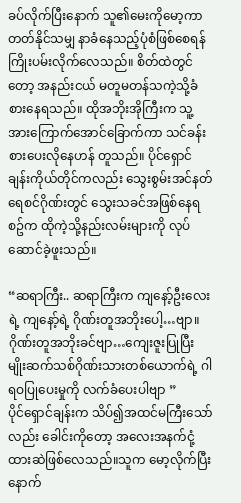ခပ်လိုက်ပြီးနောက် သူ၏မေးကိုမော့ကာ တတ်နိုင်သမျှ နာခံနေသည့်ပုံစံဖြစ်စေရန် ကြိုးပမ်းလိုက်လေသည်။ စိတ်ထဲတွင်တော့ အနည်းငယ် မတူမတန်သကဲ့သို့ခံစားနေရသည်။ ထိုအဘိုးအိုကြီးက သူ့အားကြောက်အောင်ခြောက်ကာ သင်ခန်းစားပေးလိုနေဟန် တူသည်။ ပိုင်ရှောင်ချန်းကိုယ်တိုင်ကလည်း သွေးစွမ်းအင်နတ်ရေစင်ဂိုဏ်းတွင် သွေးသခင်အဖြစ်နေရစဥ်က ထိုကဲ့သို့နည်းလမ်းများကို လုပ်ဆောင်ခဲ့ဖူးသည်။

“ဆရာကြီး.. ဆရာကြီးက ကျနော့်ဦးလေးရဲ့ ကျနော့်ရဲ့ ဂိုဏ်းတူအဘိုးပေါ့…ဗျာ။ ဂိုဏ်းတူအဘိုးခင်ဗျာ…ကျေးဇူးပြုပြီး မျိုးဆက်သစ်ဂိုဏ်းသားတစ်ယောက်ရဲ့ ဂါရဝပြုပေးမှုကို လက်ခံပေးပါဗျာ ”
ပိုင်ရှောင်ချန်းက သိပ်၍အထင်မကြီးသော်လည်း ခေါင်းကိုတော့ အလေးအနက်ငုံ့ထားဆဲဖြစ်လေသည်။သူက မော့လိုက်ပြီးနောက်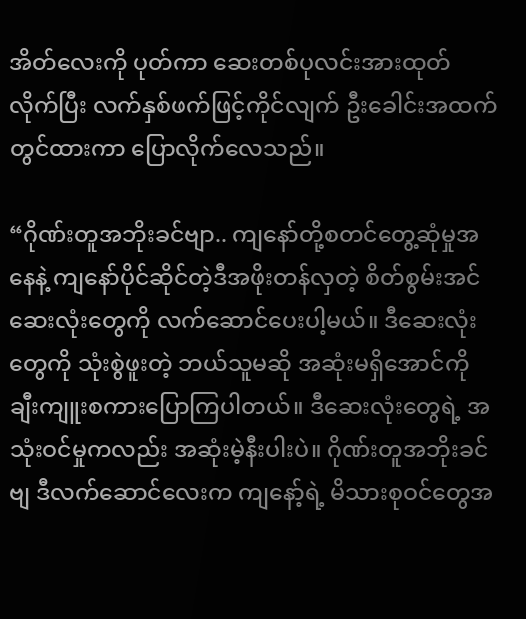အိတ်လေးကို ပုတ်ကာ ဆေးတစ်ပုလင်းအားထုတ်လိုက်ပြီး လက်နှစ်ဖက်ဖြင့်ကိုင်လျက် ဦးခေါင်းအထက်တွင်ထားကာ ပြောလိုက်လေသည်။

“ဂိုဏ်းတူအဘိုးခင်ဗျာ.. ကျနော်တို့စတင်တွေ့ဆုံမှုအနေနဲ့ ကျနော်ပိုင်ဆိုင်တဲ့ဒီအဖိုးတန်လှတဲ့ စိတ်စွမ်းအင်ဆေးလုံးတွေကို လက်ဆောင်ပေးပါ့မယ်။ ဒီဆေးလုံးတွေကို သုံးစွဲဖူးတဲ့ ဘယ်သူမဆို အဆုံးမရှိအောင်ကို ချီးကျူးစကားပြောကြပါတယ်။ ဒီဆေးလုံးတွေရဲ့ အသုံးဝင်မှုကလည်း အဆုံးမဲ့နီးပါးပဲ။ ဂိုဏ်းတူအဘိုးခင်ဗျ ဒီလက်ဆောင်လေးက ကျနော့်ရဲ့ မိသားစုဝင်တွေအ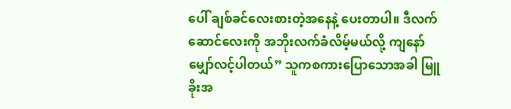ပေါ် ချစ်ခင်လေးစားတဲ့အနေနဲ့ ပေးတာပါ။ ဒီလက်ဆောင်လေးကို အဘိုးလက်ခံလိမ့်မယ်လို့ ကျနော် မျှော်လင့်ပါတယ်” သူကစကားပြောသောအခါ မြူခိုးအ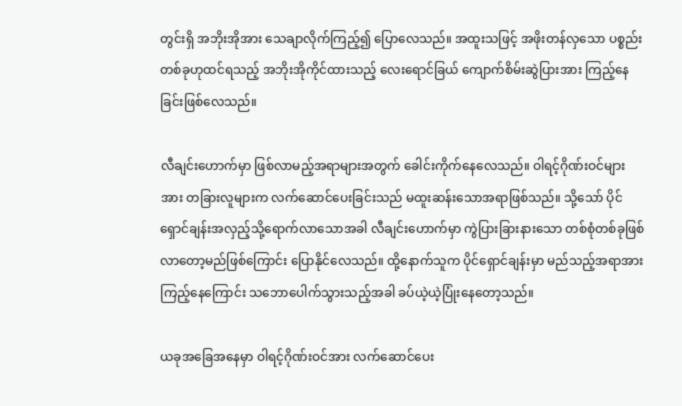တွင်းရှိ အဘိုးအိုအား သေချာလိုက်ကြည့်၍ ပြောလေသည်။ အထူးသဖြင့် အဖိုးတန်လှသော ပစ္စည်းတစ်ခုဟုထင်ရသည့် အဘိုးအိုကိုင်ထားသည့် လေးရောင်ခြယ် ကျောက်စိမ်းဆွဲပြားအား ကြည့်နေခြင်းဖြစ်လေသည်။

လီချင်းဟောက်မှာ ဖြစ်လာမည့်အရာများအတွက် ခေါင်းကိုက်နေလေသည်။ ဝါရင့်ဂိုဏ်းဝင်များအား တခြားလူများက လက်ဆောင်ပေးခြင်းသည် မထူးဆန်းသောအရာဖြစ်သည်။ သို့သော် ပိုင်ရှောင်ချန်းအလှည့်သို့ရောက်လာသောအခါ လီချင်းဟောက်မှာ ကွဲပြားခြားနားသော တစ်စုံတစ်ခုဖြစ်လာတော့မည်ဖြစ်ကြောင်း ပြောနိုင်လေသည်။ ထို့နောက်သူက ပိုင်ရှောင်ချန်းမှာ မည်သည့်အရာအားကြည့်နေကြောင်း သဘောပေါက်သွားသည့်အခါ ခပ်ယဲ့ယဲ့ပြုံးနေတော့သည်။

ယခုအခြေအနေမှာ ဝါရင့်ဂိုဏ်းဝင်အား လက်ဆောင်ပေး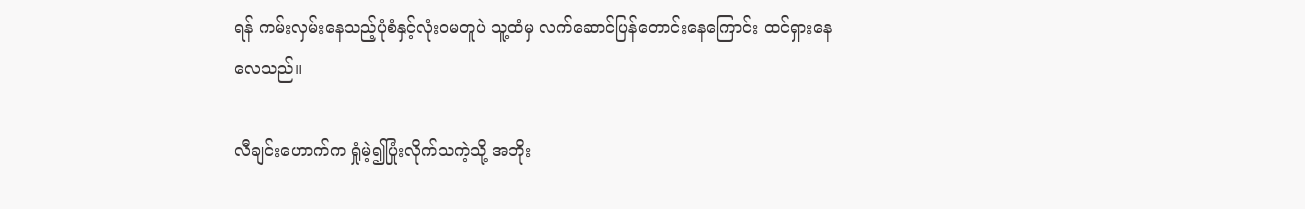ရန် ကမ်းလှမ်းနေသည့်ပုံစံနှင့်လုံးဝမတူပဲ သူ့ထံမှ လက်ဆောင်ပြန်တောင်းနေကြောင်း ထင်ရှားနေလေသည်။

လီချင်းဟောက်က ရှုံမဲ့၍ပြုံးလိုက်သကဲ့သို့ အဘိုး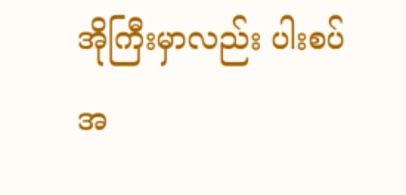အိုကြီးမှာလည်း ပါးစပ်အ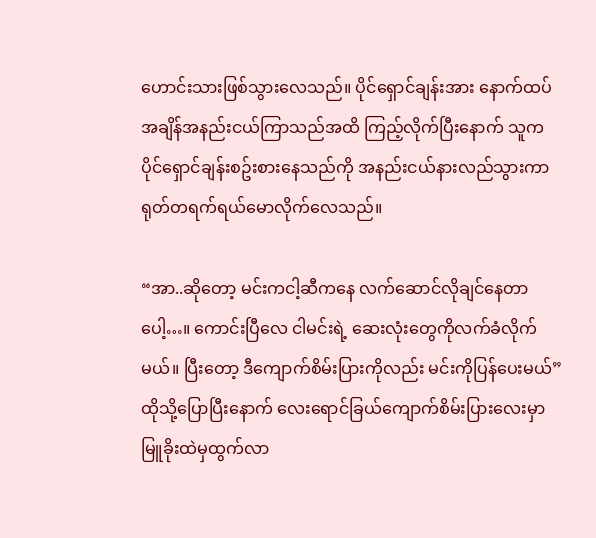ဟောင်းသားဖြစ်သွားလေသည်။ ပိုင်ရှောင်ချန်းအား နောက်ထပ်အချိန်အနည်းငယ်ကြာသည်အထိ ကြည့်လိုက်ပြီးနောက် သူက ပိုင်ရှောင်ချန်းစဥ်းစားနေသည်ကို အနည်းငယ်နားလည်သွားကာ ရုတ်တရက်ရယ်မောလိုက်လေသည်။

“အာ..ဆိုတော့ မင်းကငါ့ဆီကနေ လက်ဆောင်လိုချင်နေတာပေါ့…။ ကောင်းပြီလေ ငါမင်းရဲ့ ဆေးလုံးတွေကိုလက်ခံလိုက်မယ်။ ပြီးတော့ ဒီကျောက်စိမ်းပြားကိုလည်း မင်းကိုပြန်ပေးမယ်” ထိုသို့ပြောပြီးနောက် လေးရောင်ခြယ်ကျောက်စိမ်းပြားလေးမှာ မြူခိုးထဲမှထွက်လာ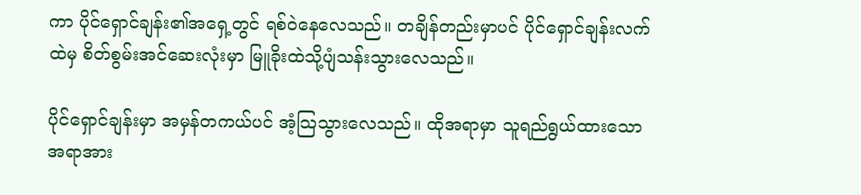ကာ ပိုင်ရှောင်ချန်း၏အရှေ့တွင် ရစ်ဝဲနေလေသည်။ တချိန်တည်းမှာပင် ပိုင်ရှောင်ချန်းလက်ထဲမှ စိတ်စွမ်းအင်ဆေးလုံးမှာ မြူခိုးထဲသို့ပျံသန်းသွားလေသည်။

ပိုင်ရှောင်ချန်းမှာ အမှန်တကယ်ပင် အံ့သြသွားလေသည်။ ထိုအရာမှာ သူရည်ရွယ်ထားသောအရာအား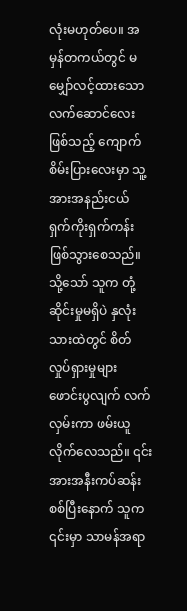လုံးမဟုတ်ပေ။ အမှန်တကယ်တွင် မမျှော်လင့်ထားသောလက်ဆောင်လေးဖြစ်သည့် ကျောက်စိမ်းပြားလေးမှာ သူ့အားအနည်းငယ် ရှက်ကိုးရှက်ကန်းဖြစ်သွားစေသည်။ သို့သော် သူက တုံ့ဆိုင်းမှုမရှိပဲ နှလုံးသားထဲတွင် စိတ်လှုပ်ရှားမှုများ ဖောင်းပွလျက် လက်လှမ်းကာ ဖမ်းယူလိုက်လေသည်။ ၎င်းအားအနီးကပ်ဆန်းစစ်ပြီးနောက် သူက ၎င်းမှာ သာမန်အရာ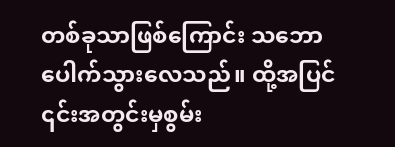တစ်ခုသာဖြစ်ကြောင်း သဘောပေါက်သွားလေသည်။ ထို့အပြင် ၎င်းအတွင်းမှစွမ်း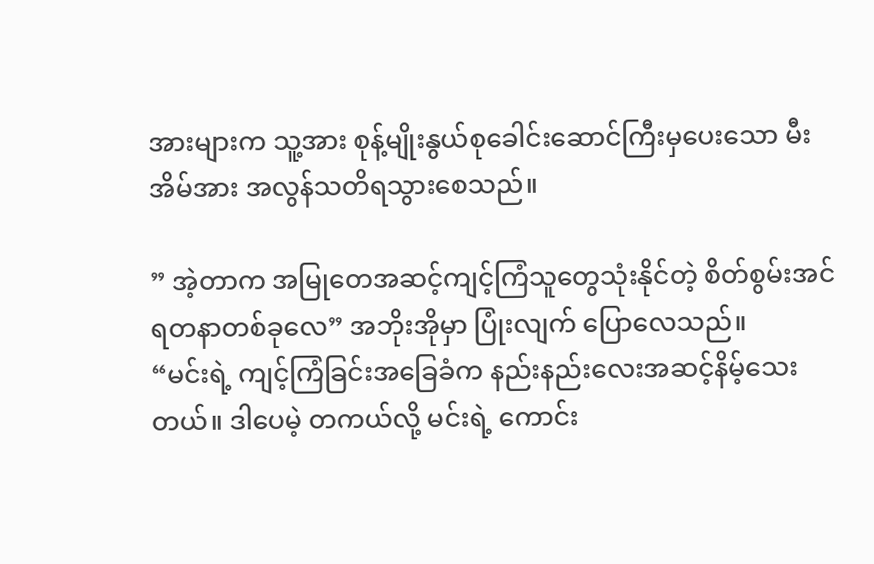အားများက သူ့အား စုန့်မျိုးနွယ်စုခေါင်းဆောင်ကြီးမှပေးသော မီးအိမ်အား အလွန်သတိရသွားစေသည်။

” အဲ့တာက အမြုတေအဆင့်ကျင့်ကြံသူတွေသုံးနိုင်တဲ့ စိတ်စွမ်းအင်ရတနာတစ်ခုလေ” အဘိုးအိုမှာ ပြုံးလျက် ပြောလေသည်။
“မင်းရဲ့ ကျင့်ကြံခြင်းအခြေခံက နည်းနည်းလေးအဆင့်နိမ့်သေးတယ်။ ဒါပေမဲ့ တကယ်လို့ မင်းရဲ့ ကောင်း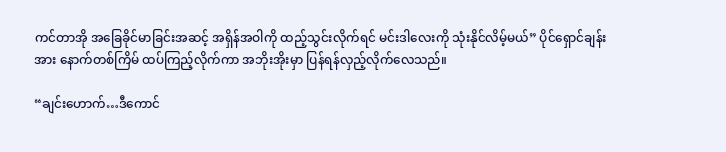ကင်တာအို အခြေခိုင်မာခြင်းအဆင့် အရှိန်အဝါကို ထည့်သွင်းလိုက်ရင် မင်းဒါလေးကို သုံးနိုင်လိမ့်မယ်” ပိုင်ရှောင်ချန်းအား နောက်တစ်ကြိမ် ထပ်ကြည့်လိုက်ကာ အဘိုးအိုးမှာ ပြန်ရန်လှည့်လိုက်လေသည်။

“ချင်းဟောက်…ဒီကောင်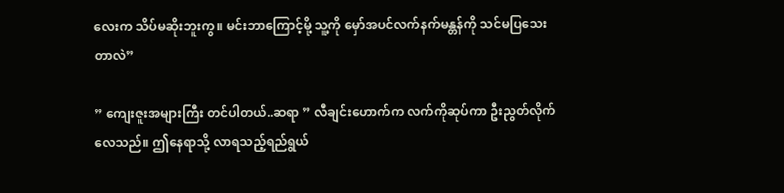လေးက သိပ်မဆိုးဘူးကွ။ မင်းဘာကြောင့်မို့ သူ့ကို မှော်အပင်လက်နက်မန္တန်ကို သင်မပြသေးတာလဲ”

” ကျေးဇူးအများကြီး တင်ပါတယ်..ဆရာ ” လီချင်းဟောက်က လက်ကိုဆုပ်ကာ ဦးညွတ်လိုက်လေသည်။ ဤနေရာသို့ လာရသည့်ရည်ရွယ်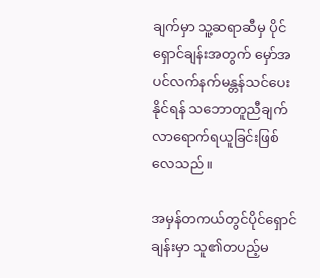ချက်မှာ သူ့ဆရာဆီမှ ပိုင်ရှောင်ချန်းအတွက် မှော်အပင်လက်နက်မန္တန်သင်ပေးနိုင်ရန် သဘောတူညီချက် လာရောက်ရယူခြင်းဖြစ်လေသည်။

အမှန်တကယ်တွင်ပိုင်ရှောင်ချန်းမှာ သူ၏တပည့်မ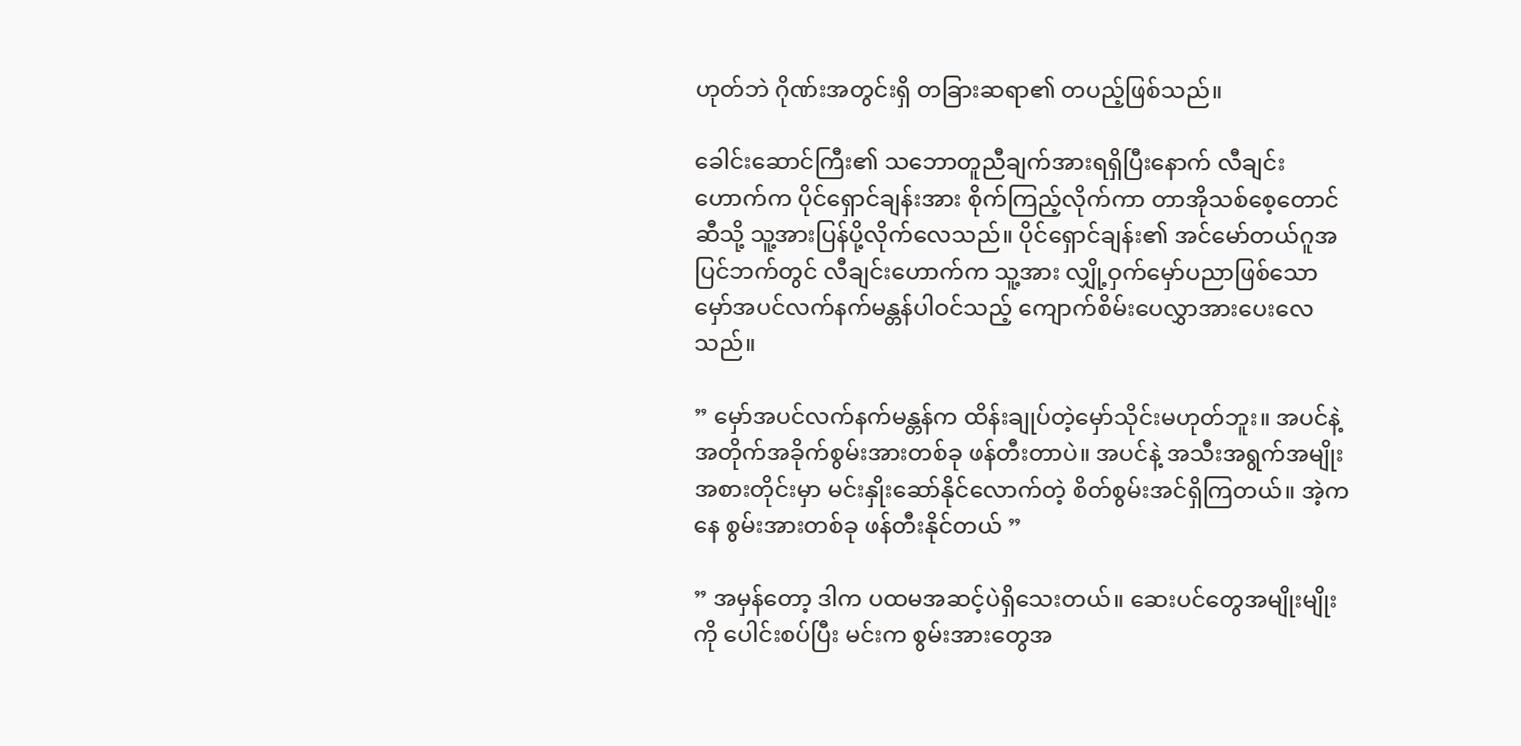ဟုတ်ဘဲ ဂိုဏ်းအတွင်းရှိ တခြားဆရာ၏ တပည့်ဖြစ်သည်။

ခေါင်းဆောင်ကြီး၏ သဘောတူညီချက်အားရရှိပြီးနောက် လီချင်းဟောက်က ပိုင်ရှောင်ချန်းအား စိုက်ကြည့်လိုက်ကာ တာအိုသစ်စေ့တောင်ဆီသို့ သူ့အားပြန်ပို့လိုက်လေသည်။ ပိုင်ရှောင်ချန်း၏ အင်မော်တယ်ဂူအပြင်ဘက်တွင် လီချင်းဟောက်က သူ့အား လျှို့ဝှက်မှော်ပညာဖြစ်သော မှော်အပင်လက်နက်မန္တန်ပါဝင်သည့် ကျောက်စိမ်းပေလွှာအားပေးလေသည်။

” မှော်အပင်လက်နက်မန္တန်က ထိန်းချုပ်တဲ့မှော်သိုင်းမဟုတ်ဘူး။ အပင်နဲ့ အတိုက်အခိုက်စွမ်းအားတစ်ခု ဖန်တီးတာပဲ။ အပင်နဲ့ အသီးအရွက်အမျိုးအစားတိုင်းမှာ မင်းနှိုးဆော်နိုင်လောက်တဲ့ စိတ်စွမ်းအင်ရှိကြတယ်။ အဲ့ကနေ စွမ်းအားတစ်ခု ဖန်တီးနိုင်တယ် ”

” အမှန်တော့ ဒါက ပထမအဆင့်ပဲရှိသေးတယ်။ ဆေးပင်တွေအမျိုးမျိုးကို ပေါင်းစပ်ပြီး မင်းက စွမ်းအားတွေအ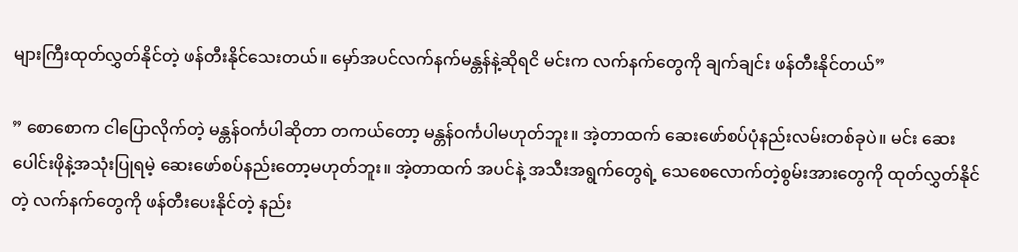များကြီးထုတ်လွှတ်နိုင်တဲ့ ဖန်တီးနိုင်သေးတယ်။ မှော်အပင်လက်နက်မန္တန်နဲ့ဆိုရငိ မင်းက လက်နက်တွေကို ချက်ချင်း ဖန်တီးနိုင်တယ်”

” စောစောက ငါပြောလိုက်တဲ့ မန္တန်ဝင်္ကပါဆိုတာ တကယ်တော့ မန္တန်ဝင်္ကပါမဟုတ်ဘူး။ အဲ့တာထက် ဆေးဖော်စပ်ပုံနည်းလမ်းတစ်ခုပဲ။ မင်း ဆေးပေါင်းဖိုနဲ့အသုံးပြုရမဲ့ ဆေးဖော်စပ်နည်းတော့မဟုတ်ဘူး။ အဲ့တာထက် အပင်နဲ့ အသီးအရွက်တွေရဲ့ သေစေလောက်တဲ့စွမ်းအားတွေကို ထုတ်လွှတ်နိုင်တဲ့ လက်နက်တွေကို ဖန်တီးပေးနိုင်တဲ့ နည်း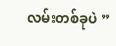လမ်းတစ်ခုပဲ ”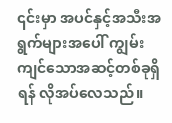၎င်းမှာ အပင်နှင့်အသီးအရွက်များအပေါ် ကျွမ်းကျင်သောအဆင့်တစ်ခုရှိရန် လိုအပ်လေသည်။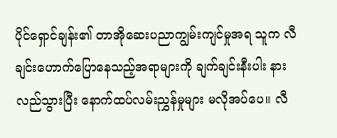ပိုင်ရှောင်ချန်း၏ တာအိုဆေးပညာကျွမ်းကျင်မှုအရ သူက လီချင်းဟောက်ပြောနေသည့်အရာများကို ချက်ချင်းနီးပါး နားလည်သွားပြီး နောက်ထပ်လမ်းညွှန်မှုများ မလိုအပ်ပေ။ လီ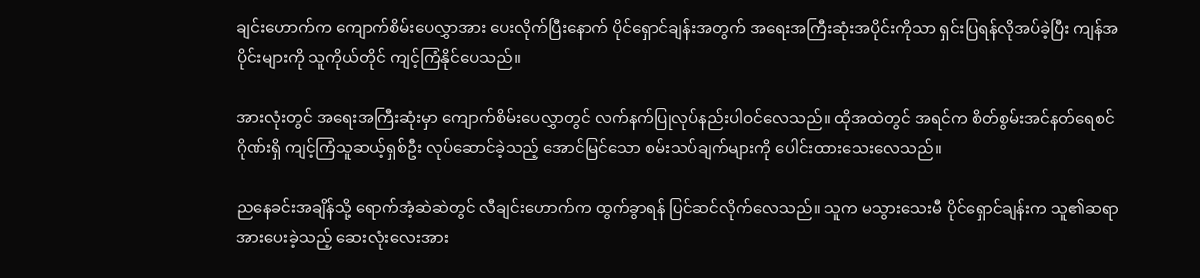ချင်းဟောက်က ကျောက်စိမ်းပေလွှာအား ပေးလိုက်ပြီးနောက် ပိုင်ရှောင်ချန်းအတွက် အရေးအကြီးဆုံးအပိုင်းကိုသာ ရှင်းပြရန်လိုအပ်ခဲ့ပြီး ကျန်အပိုင်းများကို သူကိုယ်တိုင် ကျင့်ကြံနိုင်ပေသည်။

အားလုံးတွင် အရေးအကြီးဆုံးမှာ ကျောက်စိမ်းပေလွှာတွင် လက်နက်ပြုလုပ်နည်းပါဝင်လေသည်။ ထိုအထဲတွင် အရင်က စိတ်စွမ်းအင်နတ်ရေစင်ဂိုဏ်းရှိ ကျင့်ကြံသူဆယ့်ရှစ်ဦး လုပ်ဆောင်ခဲ့သည့် အောင်မြင်သော စမ်းသပ်ချက်များကို ပေါင်းထားသေးလေသည်။

ညနေခင်းအချိန်သို့ ရောက်အံ့ဆဲဆဲတွင် လီချင်းဟောက်က ထွက်ခွာရန် ပြင်ဆင်လိုက်လေသည်။ သူက မသွားသေးမီ ပိုင်ရှောင်ချန်းက သူ၏ဆရာအားပေးခဲ့သည့် ဆေးလုံးလေးအား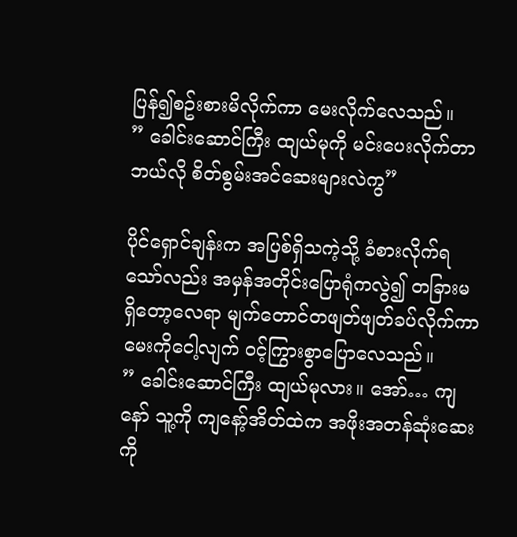ပြန်၍စဥ်းစားမိလိုက်ကာ မေးလိုက်လေသည်။
” ခေါင်းဆောင်ကြီး ထျယ်မုကို မင်းပေးလိုက်တာ ဘယ်လို စိတ်စွမ်းအင်ဆေးများလဲကွ”

ပိုင်ရှောင်ချန်းက အပြစ်ရှိသကဲ့သို့ ခံစားလိုက်ရသော်လည်း အမှန်အတိုင်းပြောရုံကလွဲ၍ တခြားမရှိတော့လေရာ မျက်တောင်တဖျတ်ဖျတ်ခပ်လိုက်ကာ မေးကိုငေါ့လျက် ဝင့်ကြွားစွာပြောလေသည်။
” ခေါင်းဆောင်ကြီး ထျယ်မုလား။ အော်… ကျနော် သူ့ကို ကျနော့်အိတ်ထဲက အဖိုးအတန်ဆုံးဆေးကို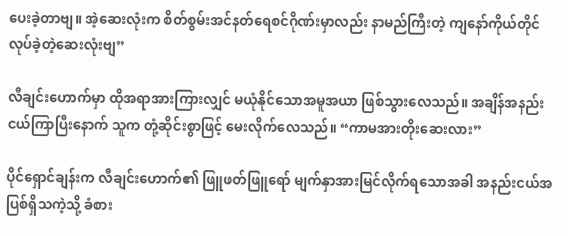ပေးခဲ့တာဗျ။ အဲ့ဆေးလုံးက စိတ်စွမ်းအင်နတ်ရေစင်ဂိုဏ်းမှာလည်း နာမည်ကြီးတဲ့ ကျနော်ကိုယ်တိုင်လုပ်ခဲ့တဲ့ဆေးလုံးဗျ”

လီချင်းဟောက်မှာ ထိုအရာအားကြားလျှင် မယုံနိုင်သောအမူအယာ ဖြစ်သွားလေသည်။ အချိန်အနည်းငယ်ကြာပြီးနောက် သူက တုံ့ဆိုင်းစွာဖြင့် မေးလိုက်လေသည်။ “ကာမအားတိုးဆေးလား”

ပိုင်ရှောင်ချန်းက လီချင်းဟောက်၏ ဖြူဖတ်ဖြူရော် မျက်နှာအားမြင်လိုက်ရသောအခါ အနည်းငယ်အပြစ်ရှိသကဲ့သို့ ခံစား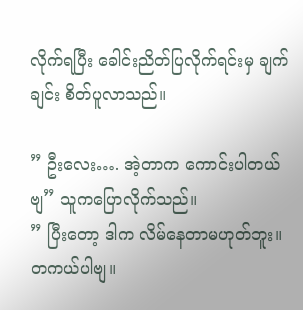လိုက်ရပြီး ခေါင်းညိတ်ပြလိုက်ရင်းမှ ချက်ချင်း စိတ်ပူလာသည်။

” ဦးလေး…. အဲ့တာက ကောင်းပါတယ်ဗျ” သူကပြောလိုက်သည်။
” ပြီးတော့ ဒါက လိမ်နေတာမဟုတ်ဘူး။ တကယ်ပါဗျ။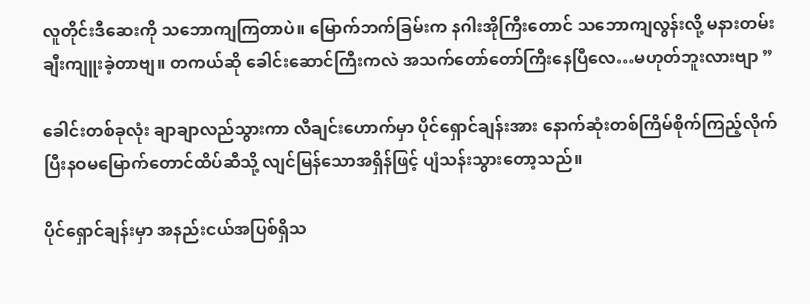လူတိုင်းဒီဆေးကို သဘောကျကြတာပဲ။ မြောက်ဘက်ခြမ်းက နဂါးအိုကြီးတောင် သဘောကျလွန်းလို့ မနားတမ်းချီးကျူးခဲ့တာဗျ။ တကယ်ဆို ခေါင်းဆောင်ကြီးကလဲ အသက်တော်တော်ကြီးနေပြီလေ…မဟုတ်ဘူးလားဗျာ ”

ခေါင်းတစ်ခုလုံး ချာချာလည်သွားကာ လီချင်းဟောက်မှာ ပိုင်ရှောင်ချန်းအား နောက်ဆုံးတစ်ကြိမ်စိုက်ကြည့်လိုက်ပြီးနဝမမြောက်တောင်ထိပ်ဆီသို့ လျင်မြန်သောအရှိန်ဖြင့် ပျံသန်းသွားတော့သည်။

ပိုင်ရှောင်ချန်းမှာ အနည်းငယ်အပြစ်ရှိသ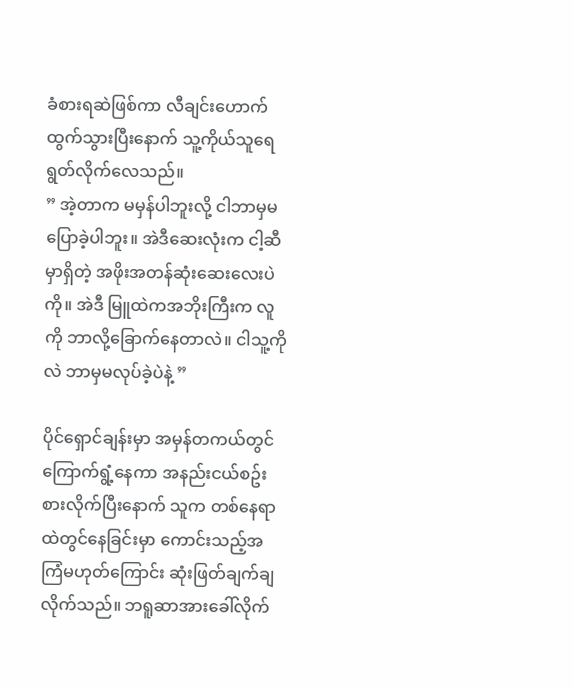ခံစားရဆဲဖြစ်ကာ လီချင်းဟောက် ထွက်သွားပြီးနောက် သူ့ကိုယ်သူရေရွတ်လိုက်လေသည်။
” အဲ့တာက မမှန်ပါဘူးလို့ ငါဘာမှမပြောခဲ့ပါဘူး။ အဲဒီဆေးလုံးက ငါ့ဆီမှာရှိတဲ့ အဖိုးအတန်ဆုံးဆေးလေးပဲကို။ အဲဒီ မြူထဲကအဘိုးကြီးက လူကို ဘာလို့ခြောက်နေတာလဲ။ ငါသူ့ကိုလဲ ဘာမှမလုပ်ခဲ့ပဲနဲ့ ”

ပိုင်ရှောင်ချန်းမှာ အမှန်တကယ်တွင် ကြောက်ရွံ့နေကာ အနည်းငယ်စဥ်းစားလိုက်ပြီးနောက် သူက တစ်နေရာထဲတွင်နေခြင်းမှာ ကောင်းသည့်အကြံမဟုတ်ကြောင်း ဆုံးဖြတ်ချက်ချလိုက်သည်။ ဘရူဆာအားခေါ်လိုက်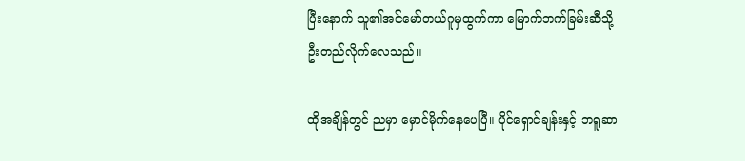ပြီးနောက် သူ၏အင်မော်တယ်ဂူမှထွက်ကာ မြောက်ဘက်ခြမ်းဆီသို့ဦးတည်လိုက်လေသည်။

ထိုအချိန်တွင် ညမှာ မှောင်မိုက်နေပေပြီ။ ပိုင်ရှောင်ချန်းနှင့် ဘရူဆာ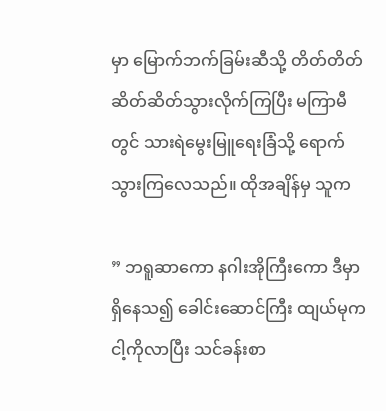မှာ မြောက်ဘက်ခြမ်းဆီသို့ တိတ်တိတ်ဆိတ်ဆိတ်သွားလိုက်ကြပြီး မကြာမီတွင် သားရဲမွေးမြူရေးခြံသို့ ရောက်သွားကြလေသည်။ ထိုအချိန်မှ သူက

” ဘရူဆာကော နဂါးအိုကြီးကော ဒီမှာရှိနေသ၍ ခေါင်းဆောင်ကြီး ထျယ်မုက ငါ့ကိုလာပြီး သင်ခန်းစာ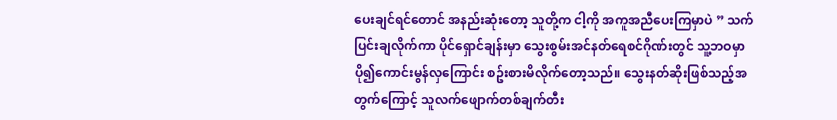ပေးချင်ရင်တောင် အနည်းဆုံးတော့ သူတို့က ငါ့ကို အကူအညီပေးကြမှာပဲ ” သက်ပြင်းချလိုက်ကာ ပိုင်ရှောင်ချန်းမှာ သွေးစွမ်းအင်နတ်ရေစင်ဂိုဏ်းတွင် သူ့ဘဝမှာပို၍ကောင်းမွန်လှကြောင်း စဥ်းစားမိလိုက်တော့သည်။ သွေးနတ်ဆိုးဖြစ်သည့်အတွက်ကြောင့် သူလက်ဖျောက်တစ်ချက်တီး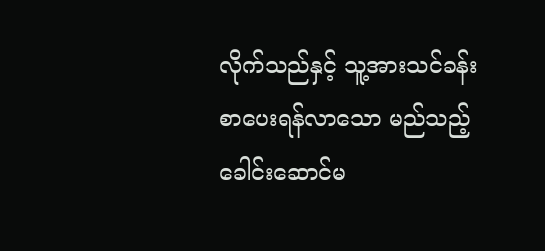လိုက်သည်နှင့် သူ့အားသင်ခန်းစာပေးရန်လာသော မည်သည့်ခေါင်းဆောင်မ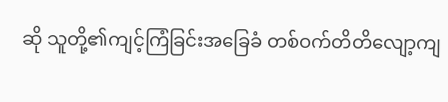ဆို သူတို့၏ကျင့်ကြံခြင်းအခြေခံ တစ်ဝက်တိတိလျော့ကျ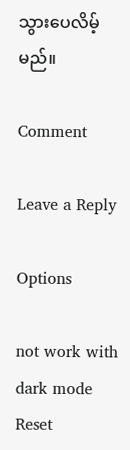သွားပေလိမ့်မည်။

Comment

Leave a Reply

Options

not work with dark mode
Reset